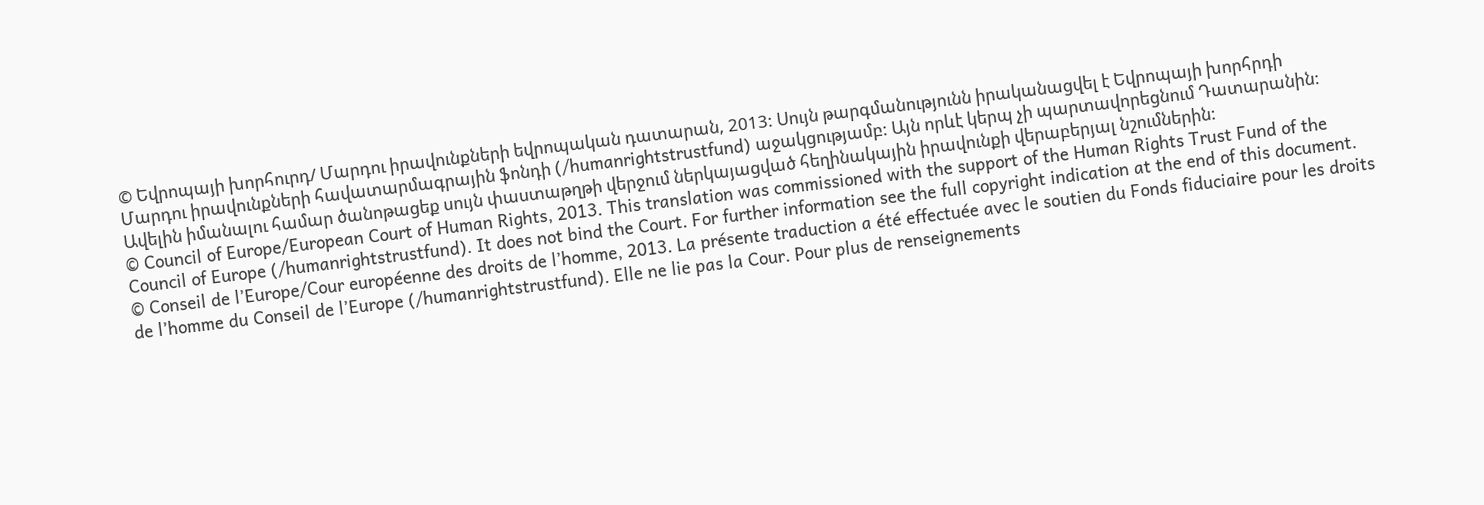© Եվրոպայի խորհուրդ/ Մարդու իրավունքների եվրոպական դատարան, 2013: Սույն թարգմանությունն իրականացվել է Եվրոպայի խորհրդի Մարդու իրավունքների հավատարմագրային ֆոնդի (/humanrightstrustfund) աջակցությամբ: Այն որևէ կերպ չի պարտավորեցնում Դատարանին: Ավելին իմանալու համար ծանոթացեք սույն փաստաթղթի վերջում ներկայացված հեղինակային իրավունքի վերաբերյալ նշումներին:
© Council of Europe/European Court of Human Rights, 2013. This translation was commissioned with the support of the Human Rights Trust Fund of the Council of Europe (/humanrightstrustfund). It does not bind the Court. For further information see the full copyright indication at the end of this document.
© Conseil de l’Europe/Cour européenne des droits de l’homme, 2013. La présente traduction a été effectuée avec le soutien du Fonds fiduciaire pour les droits de l’homme du Conseil de l’Europe (/humanrightstrustfund). Elle ne lie pas la Cour. Pour plus de renseignements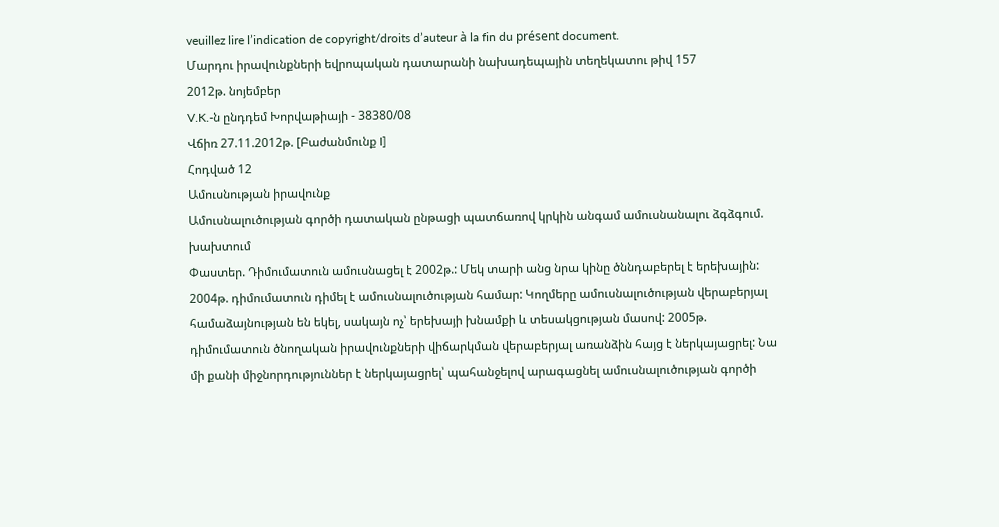veuillez lire l’indication de copyright/droits d’auteur à la fin du présent document.
Մարդու իրավունքների եվրոպական դատարանի նախադեպային տեղեկատու թիվ 157
2012թ. նոյեմբեր
V.K.-ն ընդդեմ Խորվաթիայի - 38380/08
Վճիռ 27.11.2012թ. [Բաժանմունք I]
Հոդված 12
Ամուսնության իրավունք
Ամուսնալուծության գործի դատական ընթացի պատճառով կրկին անգամ ամուսնանալու ձգձգում. խախտում
Փաստեր. Դիմումատուն ամուսնացել է 2002թ.: Մեկ տարի անց նրա կինը ծննդաբերել է երեխային: 2004թ. դիմումատուն դիմել է ամուսնալուծության համար: Կողմերը ամուսնալուծության վերաբերյալ համաձայնության են եկել, սակայն ոչ՝ երեխայի խնամքի և տեսակցության մասով: 2005թ. դիմումատուն ծնողական իրավունքների վիճարկման վերաբերյալ առանձին հայց է ներկայացրել: Նա մի քանի միջնորդություններ է ներկայացրել՝ պահանջելով արագացնել ամուսնալուծության գործի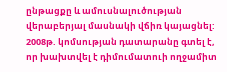ընթացքը և ամուսնալուծության վերաբերյալ մասնակի վճիռ կայացնել: 2008թ. կոմսության դատարանը գտել է, որ խախտվել է դիմումատուի ողջամիտ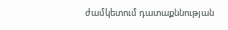ժամկետում դատաքննության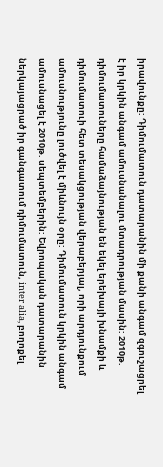իրավունքը: Դիմումատուն դատարանին մի քանի անգամ զգուշացրել է իր կրկին անգամ ամուսնանալու մտադրության մասին: 2010թ. դիմումատուները համաձայնության են եկել երեխայի խնամքի և դիմումատուի հետ տեսակցության վերաբերյալ, որի արդյունքում ամուսնությունը լուծվել է միևնույն օրը: Դիմումատուն կրկին անգամ ամուսնացել է 2010թ. սեպտեմբերին: Եվրոպական դատարանին ներկայացրած իր գանգատում դիմումատուն, inter alia, բողոքել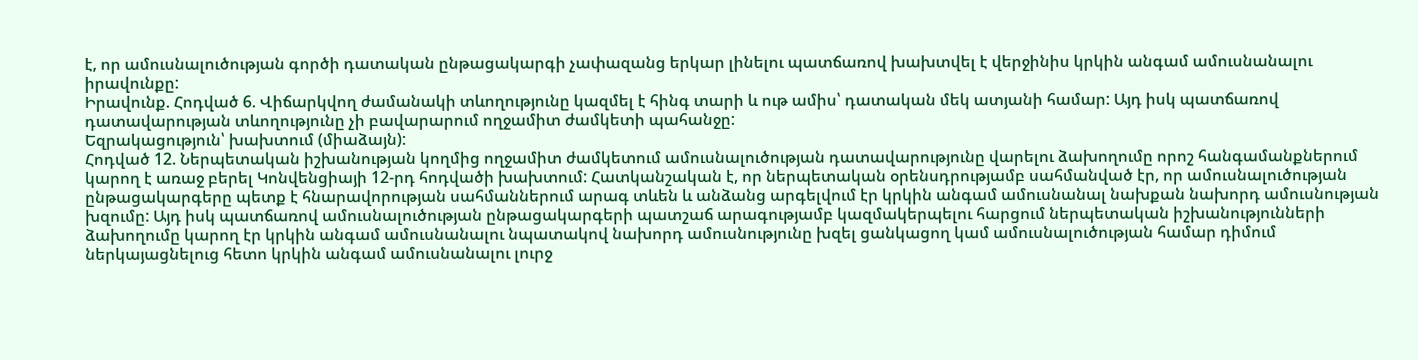է, որ ամուսնալուծության գործի դատական ընթացակարգի չափազանց երկար լինելու պատճառով խախտվել է վերջինիս կրկին անգամ ամուսնանալու իրավունքը:
Իրավունք. Հոդված 6. Վիճարկվող ժամանակի տևողությունը կազմել է հինգ տարի և ութ ամիս՝ դատական մեկ ատյանի համար: Այդ իսկ պատճառով դատավարության տևողությունը չի բավարարում ողջամիտ ժամկետի պահանջը:
Եզրակացություն՝ խախտում (միաձայն):
Հոդված 12. Ներպետական իշխանության կողմից ողջամիտ ժամկետում ամուսնալուծության դատավարությունը վարելու ձախողումը որոշ հանգամանքներում կարող է առաջ բերել Կոնվենցիայի 12-րդ հոդվածի խախտում: Հատկանշական է, որ ներպետական օրենսդրությամբ սահմանված էր, որ ամուսնալուծության ընթացակարգերը պետք է հնարավորության սահմաններում արագ տևեն և անձանց արգելվում էր կրկին անգամ ամուսնանալ նախքան նախորդ ամուսնության խզումը: Այդ իսկ պատճառով ամուսնալուծության ընթացակարգերի պատշաճ արագությամբ կազմակերպելու հարցում ներպետական իշխանությունների ձախողումը կարող էր կրկին անգամ ամուսնանալու նպատակով նախորդ ամուսնությունը խզել ցանկացող կամ ամուսնալուծության համար դիմում ներկայացնելուց հետո կրկին անգամ ամուսնանալու լուրջ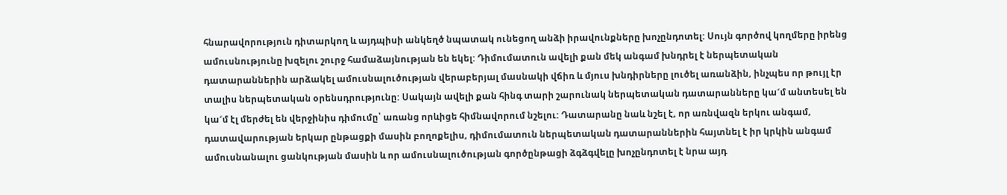հնարավորություն դիտարկող և այդպիսի անկեղծ նպատակ ունեցող անձի իրավունքները խոչընդոտել: Սույն գործով կողմերը իրենց ամուսնությունը խզելու շուրջ համաձայնության են եկել: Դիմումատուն ավելի քան մեկ անգամ խնդրել է ներպետական դատարաններին արձակել ամուսնալուծության վերաբերյալ մասնակի վճիռ և մյուս խնդիրները լուծել առանձին, ինչպես որ թույլ էր տալիս ներպետական օրենսդրությունը: Սակայն ավելի քան հինգ տարի շարունակ ներպետական դատարանները կա´մ անտեսել են կա´մ էլ մերժել են վերջինիս դիմումը՝ առանց որևիցե հիմնավորում նշելու: Դատարանը նաև նշել է, որ առնվազն երկու անգամ, դատավարության երկար ընթացքի մասին բողոքելիս, դիմումատուն ներպետական դատարաններին հայտնել է իր կրկին անգամ ամուսնանալու ցանկության մասին և որ ամուսնալուծության գործընթացի ձգձգվելը խոչընդոտել է նրա այդ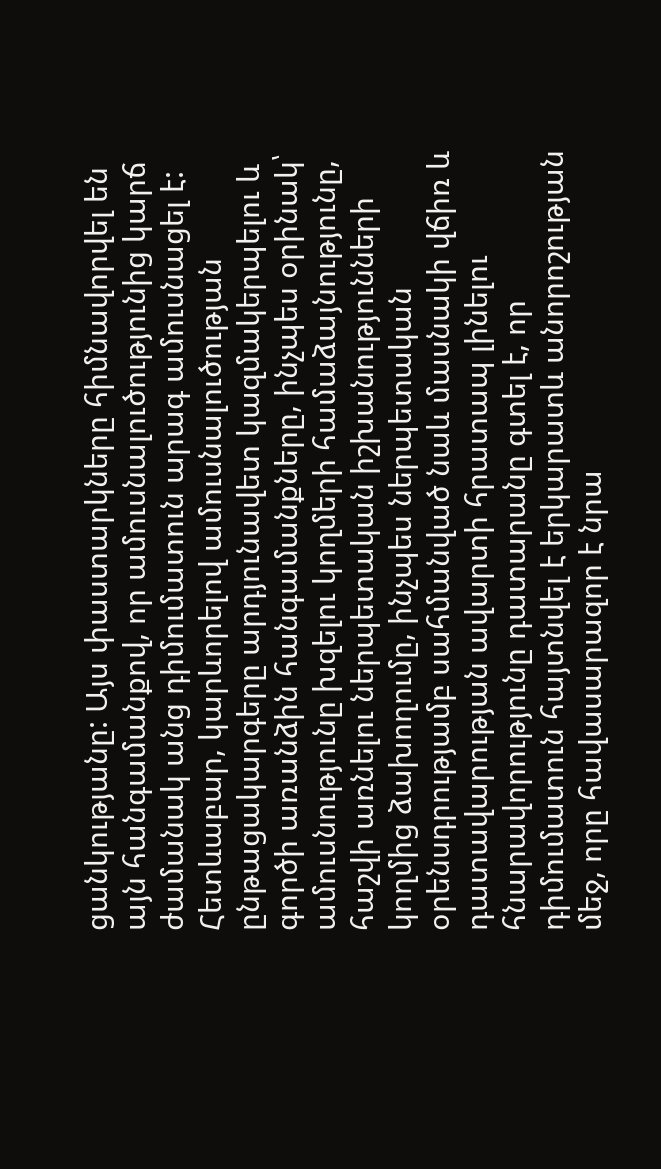ցանկությանը: Այս փաստարկները հիմնավորվել են այն հանգամանքով, որ ամուսնալուծությունից կարճ ժամանակ անց դիմումատուն արագ ամուսնացել է: Հետևաբար, կարևորելով ամուսնալուծության ընթացակարգերը արդյունավետ կազմակերպելու և գործի առանձին հանգամանքները, ինչպես օրինակ՝ ամուսնությունը խզելու կողմերի համաձայնությունը, հաշվի առնելու ներպետական իշխանությունների կողմից ձախողումը, ինչպես ներպետական օրենսդրությամբ սահմանված նաև մասնակի վճիռ և դատավարության ավարտի հրատապ լինելու հնարավորությունը դատարանը գտել է, որ դիմումատուն հայտնվել է երկարատև անորոշության մեջ, որը հավասարազոր է նրա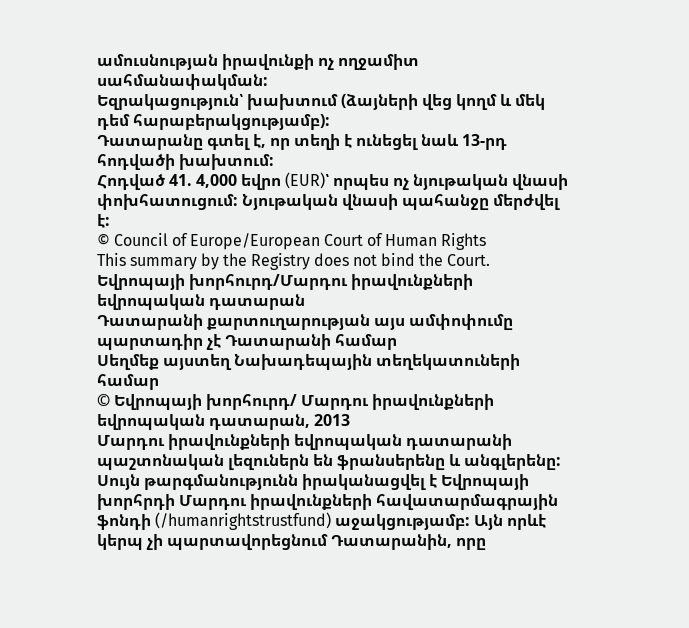ամուսնության իրավունքի ոչ ողջամիտ սահմանափակման:
Եզրակացություն՝ խախտում (ձայների վեց կողմ և մեկ դեմ հարաբերակցությամբ):
Դատարանը գտել է, որ տեղի է ունեցել նաև 13-րդ հոդվածի խախտում:
Հոդված 41. 4,000 եվրո (EUR)՝ որպես ոչ նյութական վնասի փոխհատուցում: Նյութական վնասի պահանջը մերժվել է:
© Council of Europe/European Court of Human Rights
This summary by the Registry does not bind the Court.
Եվրոպայի խորհուրդ/Մարդու իրավունքների եվրոպական դատարան
Դատարանի քարտուղարության այս ամփոփումը պարտադիր չէ Դատարանի համար
Սեղմեք այստեղ Նախադեպային տեղեկատուների համար
© Եվրոպայի խորհուրդ/ Մարդու իրավունքների եվրոպական դատարան, 2013
Մարդու իրավունքների եվրոպական դատարանի պաշտոնական լեզուներն են ֆրանսերենը և անգլերենը: Սույն թարգմանությունն իրականացվել է Եվրոպայի խորհրդի Մարդու իրավունքների հավատարմագրային ֆոնդի (/humanrightstrustfund) աջակցությամբ: Այն որևէ կերպ չի պարտավորեցնում Դատարանին, որը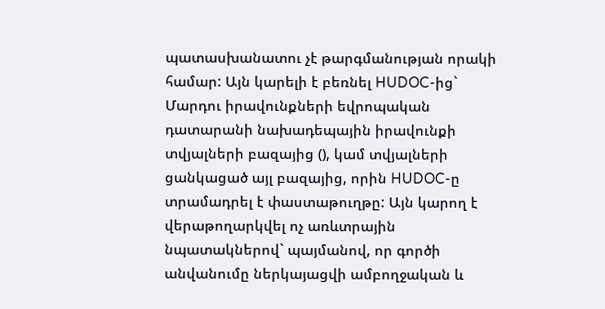պատասխանատու չէ թարգմանության որակի համար: Այն կարելի է բեռնել HUDOC-ից` Մարդու իրավունքների եվրոպական դատարանի նախադեպային իրավունքի տվյալների բազայից (), կամ տվյալների ցանկացած այլ բազայից, որին HUDOC-ը տրամադրել է փաստաթուղթը: Այն կարող է վերաթողարկվել ոչ առևտրային նպատակներով` պայմանով, որ գործի անվանումը ներկայացվի ամբողջական և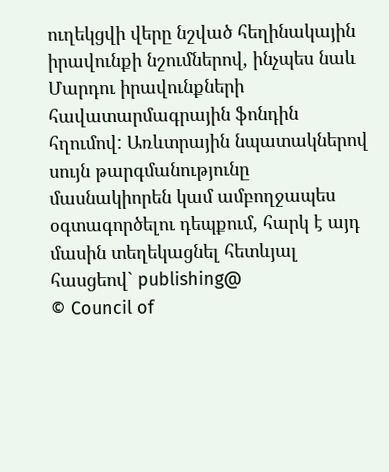ուղեկցվի վերը նշված հեղինակային իրավունքի նշումներով, ինչպես նաև Մարդու իրավունքների հավատարմագրային ֆոնդին հղումով: Առևտրային նպատակներով սույն թարգմանությունը մասնակիորեն կամ ամբողջապես օգտագործելու դեպքում, հարկ է այդ մասին տեղեկացնել հետևյալ հասցեով` publishing@
© Council of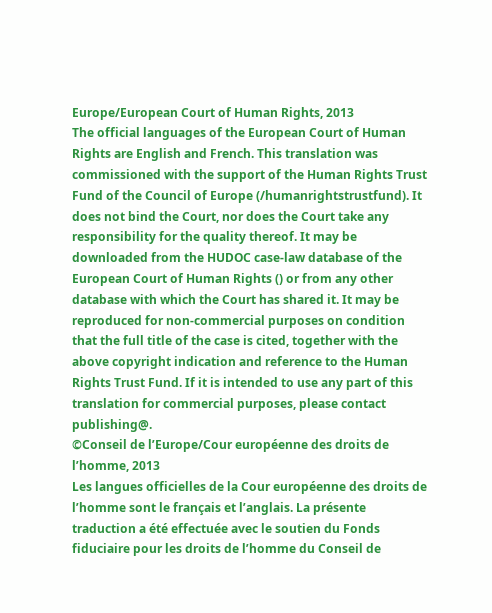Europe/European Court of Human Rights, 2013
The official languages of the European Court of Human Rights are English and French. This translation was commissioned with the support of the Human Rights Trust Fund of the Council of Europe (/humanrightstrustfund). It does not bind the Court, nor does the Court take any responsibility for the quality thereof. It may be downloaded from the HUDOC case-law database of the European Court of Human Rights () or from any other database with which the Court has shared it. It may be reproduced for non-commercial purposes on condition that the full title of the case is cited, together with the above copyright indication and reference to the Human Rights Trust Fund. If it is intended to use any part of this translation for commercial purposes, please contact publishing@.
©Conseil de l’Europe/Cour européenne des droits de l’homme, 2013
Les langues officielles de la Cour européenne des droits de l’homme sont le français et l’anglais. La présente traduction a été effectuée avec le soutien du Fonds fiduciaire pour les droits de l’homme du Conseil de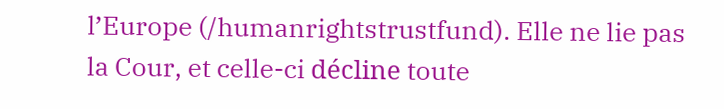l’Europe (/humanrightstrustfund). Elle ne lie pas la Cour, et celle-ci décline toute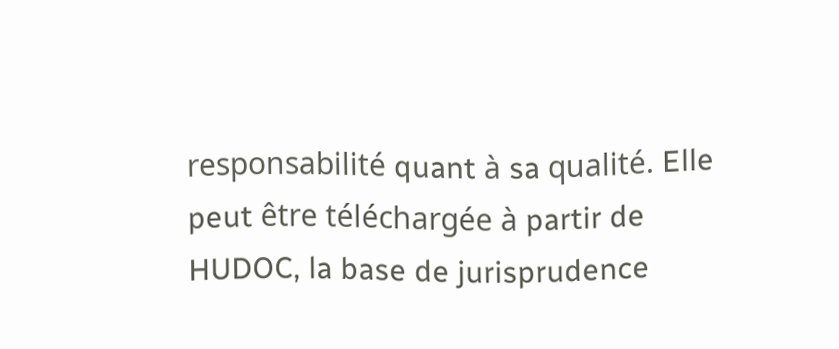responsabilité quant à sa qualité. Elle peut être téléchargée à partir de HUDOC, la base de jurisprudence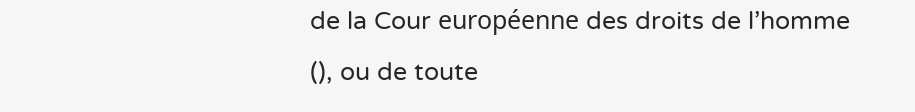de la Cour européenne des droits de l’homme (), ou de toute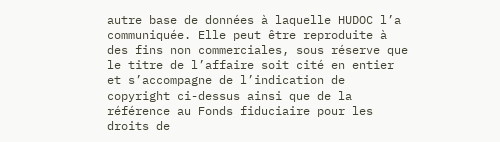autre base de données à laquelle HUDOC l’a communiquée. Elle peut être reproduite à des fins non commerciales, sous réserve que le titre de l’affaire soit cité en entier et s’accompagne de l’indication de copyright ci-dessus ainsi que de la référence au Fonds fiduciaire pour les droits de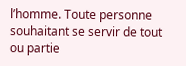l’homme. Toute personne souhaitant se servir de tout ou partie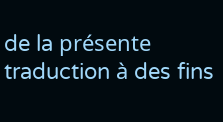de la présente traduction à des fins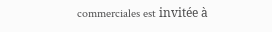commerciales est invitée à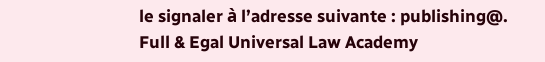le signaler à l’adresse suivante : publishing@.
Full & Egal Universal Law Academy